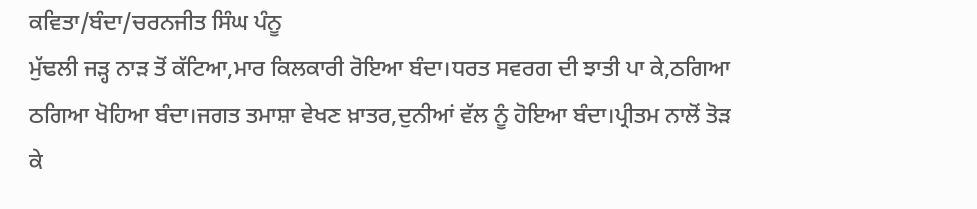ਕਵਿਤਾ/ਬੰਦਾ/ਚਰਨਜੀਤ ਸਿੰਘ ਪੰਨੂ
ਮੁੱਢਲੀ ਜੜ੍ਹ ਨਾੜ ਤੋਂ ਕੱਟਿਆ,ਮਾਰ ਕਿਲਕਾਰੀ ਰੋਇਆ ਬੰਦਾ।ਧਰਤ ਸਵਰਗ ਦੀ ਝਾਤੀ ਪਾ ਕੇ,ਠਗਿਆ ਠਗਿਆ ਖੋਹਿਆ ਬੰਦਾ।ਜਗਤ ਤਮਾਸ਼ਾ ਵੇਖਣ ਖ਼ਾਤਰ,ਦੁਨੀਆਂ ਵੱਲ ਨੂੰ ਹੋਇਆ ਬੰਦਾ।ਪ੍ਰੀਤਮ ਨਾਲੋਂ ਤੋੜ ਕੇ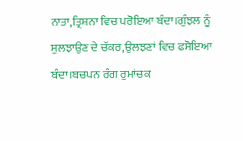ਨਾਤਾ,ਤ੍ਰਿਸ਼ਨਾ ਵਿਚ ਪਰੋਇਆ ਬੰਦਾ।ਗੁੰਝਲ ਨੂੰ ਸੁਲਝਾਉਣ ਦੇ ਚੱਕਰ,ਉਲਝਣਾਂ ਵਿਚ ਫਸੋਇਆ ਬੰਦਾ।ਬਚਪਨ ਰੰਗ ਰੁਮਾਂਚਕ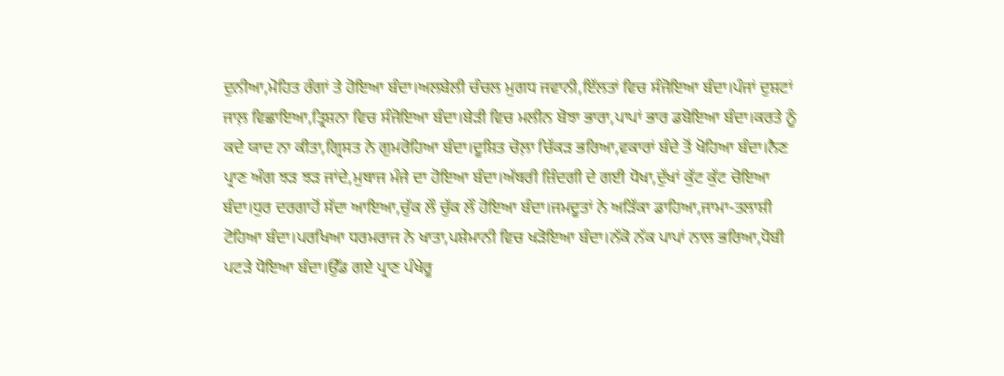ਦੁਨੀਆ,ਮੋਹਿਤ ਰੰਗਾਂ ਤੇ ਹੋਇਆ ਬੰਦਾ।ਅਲਬੇਲੀ ਚੰਚਲ ਮੁਗਧ ਜਵਾਨੀ,ਇੱਲਤਾਂ ਵਿਚ ਸੰਜੋਇਆ ਬੰਦਾ।ਪੰਜਾਂ ਦੁਸ਼ਟਾਂ ਜਾਲ਼ ਵਿਛਾਇਆ,ਤ੍ਰਿਸ਼ਨਾ ਵਿਚ ਸੰਜੋਇਆ ਬੰਦਾ।ਬੇੜੀ ਵਿਚ ਮਲੀਨ ਬੋਝਾ ਭਾਰਾ,ਪਾਪਾਂ ਭਾਰ ਡਬੋਇਆ ਬੰਦਾ।ਕਰਤੇ ਨੂੰ ਕਦੇ ਯਾਦ ਨਾ ਕੀਤਾ,ਗ੍ਰਿਸਤ ਨੇ ਗੁਮਰੋਹਿਆ ਬੰਦਾ।ਦੂਸ਼ਿਤ ਚੋਲ਼ਾ ਚਿੱਕੜ ਭਰਿਆ,ਵਕਾਰਾਂ ਬੰਦੇ ਤੋਂ ਖੋਹਿਆ ਬੰਦਾ।ਨੈਣ ਪ੍ਰਾਣ ਅੰਗ ਝੜ ਝੜ ਜਾਂਦੇ,ਮੁਥਾਜ ਮੰਜੇ ਦਾ ਹੋਇਆ ਬੰਦਾ।ਅੱਥਰੀ ਜ਼ਿੰਦਗੀ ਦੇ ਗਈ ਧੋਖਾ,ਦੁੱਖਾਂ ਕੁੱਟ ਕੁੱਟ ਚੋਇਆ ਬੰਦਾ।ਧੁਰ ਦਰਗਾਹੋਂ ਸੱਦਾ ਆਇਆ,ਚੁੱਕ ਲੌ ਚੁੱਕ ਲੌ ਹੋਇਆ ਬੰਦਾ।ਜਮਦੂਤਾਂ ਨੇ ਅੜਿੱਕਾ ਡਾਹਿਆ,ਜਾਮਾ-ਤਲਾਸ਼ੀ ਟੋਹਿਆ ਬੰਦਾ।ਪਰਖਿਆ ਧਰਮਰਾਜ ਨੇ ਖਾਤਾ,ਪਸ਼ੇਮਾਨੀ ਵਿਚ ਖੜੋਇਆ ਬੰਦਾ।ਨੱਕੋ ਨੱਕ ਪਾਪਾਂ ਨਾਲ ਭਰਿਆ,ਧੋਬੀ ਪਟੜੇ ਧੋਇਆ ਬੰਦਾ।ਉੱਡ ਗਏ ਪ੍ਰਾਣ ਪੰਖੇਰੂ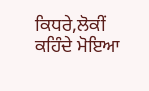ਕਿਧਰੇ,ਲੋਕੀਂ ਕਹਿੰਦੇ ਮੋਇਆ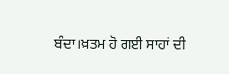ਬੰਦਾ।ਖ਼ਤਮ ਹੋ ਗਈ ਸਾਹਾਂ ਦੀ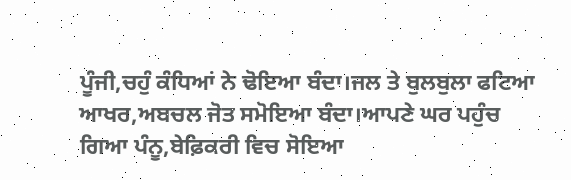ਪੂੰਜੀ,ਚਹੁੰ ਕੰਧਿਆਂ ਨੇ ਢੋਇਆ ਬੰਦਾ।ਜਲ ਤੇ ਬੁਲਬੁਲਾ ਫਟਿਆ ਆਖਰ,ਅਬਚਲ ਜੋਤ ਸਮੋਇਆ ਬੰਦਾ।ਆਪਣੇ ਘਰ ਪਹੁੰਚ ਗਿਆ ਪੰਨੂ,ਬੇਫ਼ਿਕਰੀ ਵਿਚ ਸੋਇਆ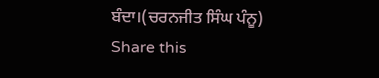ਬੰਦਾ।(ਚਰਨਜੀਤ ਸਿੰਘ ਪੰਨੂ)
Share this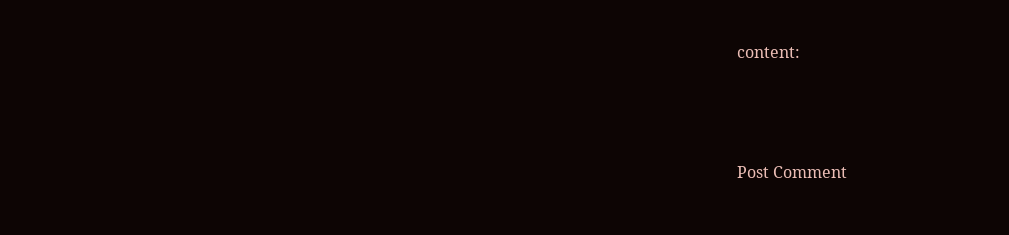content:




Post Comment